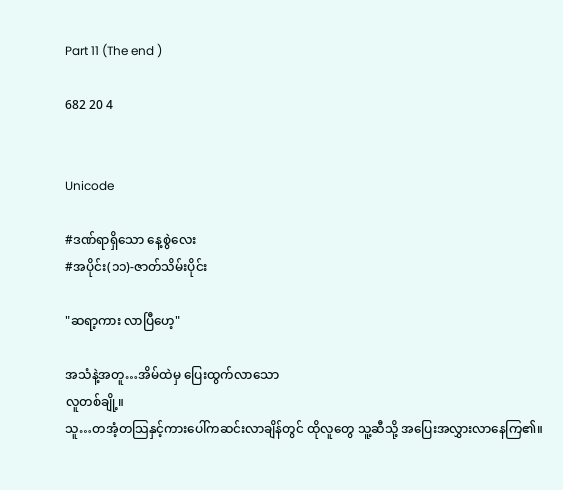Part 11 (The end )

682 20 4


Unicode

#ဒဏ်ရာရှိသော နေ့စွဲလေး
#အပိုင်း(၁၁)-ဇာတ်သိမ်းပိုင်း

"ဆရာ့ကား လာပြီဟေ့"

အသံနဲ့အတူ…အိမ်ထဲမှ ပြေးထွက်လာသော
လူတစ်ချို့။
သူ…တအံ့တသြနှင့်ကားပေါ်ကဆင်းလာချိန်တွင် ထိုလူတွေ သူ့ဆီသို့ အပြေးအလွှားလာနေကြ၏။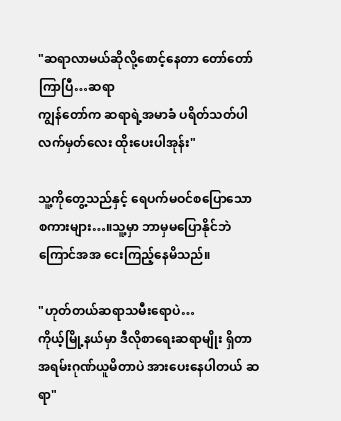"ဆရာလာမယ်ဆိုလို့စောင့်နေတာ တော်တော်ကြာပြီ…ဆရာ
ကျွန်တော်က ဆရာရဲ့အမာခံ ပရိတ်သတ်ပါ
လက်မှတ်လေး ထိုးပေးပါအုန်း"

သူ့ကိုတွေ့သည်နှင့် ရေပက်မဝင်စပြောသော
စကားများ…။သူ့မှာ ဘာမှမပြောနိုင်ဘဲ ကြောင်အအ ငေးကြည့်နေမိသည်။

"ဟုတ်တယ်ဆရာသမီးရောပဲ…
ကိုယ့်မြို့နယ်မှာ ဒီလိုစာရေးဆရာမျိုး ရှိတာအရမ်းဂုဏ်ယူမိတာပဲ အားပေးနေပါတယ် ဆရာ"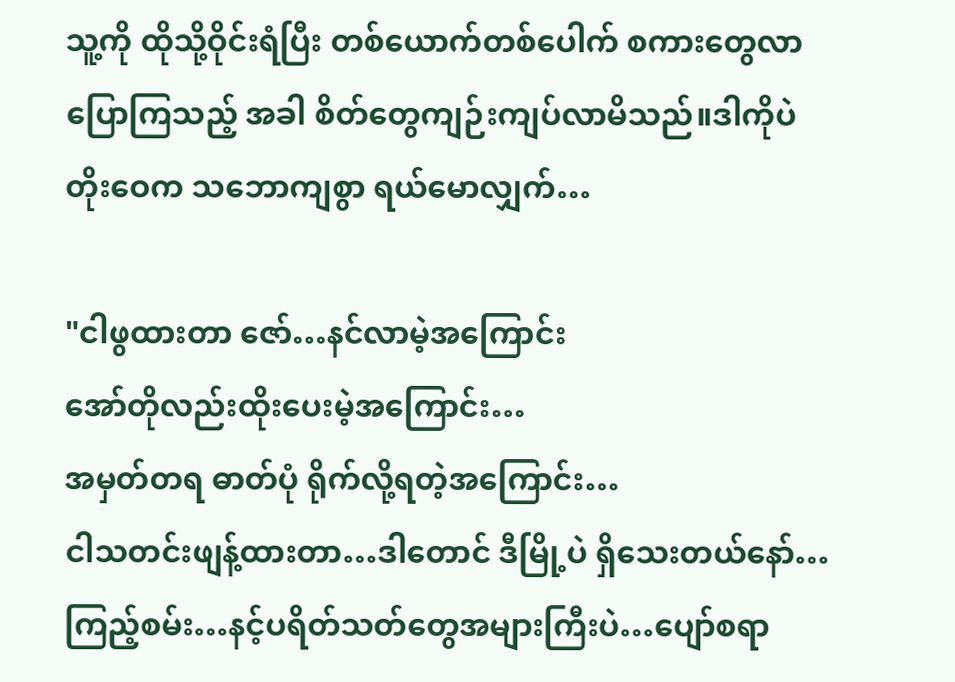သူ့ကို ထိုသို့ဝိုင်းရံပြီး တစ်ယောက်တစ်ပေါက် စကားတွေလာပြောကြသည့် အခါ စိတ်တွေကျဉ်းကျပ်လာမိသည်။ဒါကိုပဲ တိုးဝေက သဘောကျစွာ ရယ်မောလျှက်…

"ငါဖွထားတာ ဇော်…နင်လာမဲ့အကြောင်း
အော်တိုလည်းထိုးပေးမဲ့အကြောင်း…
အမှတ်တရ ဓာတ်ပုံ ရိုက်လို့ရတဲ့အကြောင်း…
ငါသတင်းဖျန့်ထားတာ…ဒါတောင် ဒီမြို့ပဲ ရှိသေးတယ်နော်…ကြည့်စမ်း…နင့်ပရိတ်သတ်တွေအများကြီးပဲ…ပျော်စရာ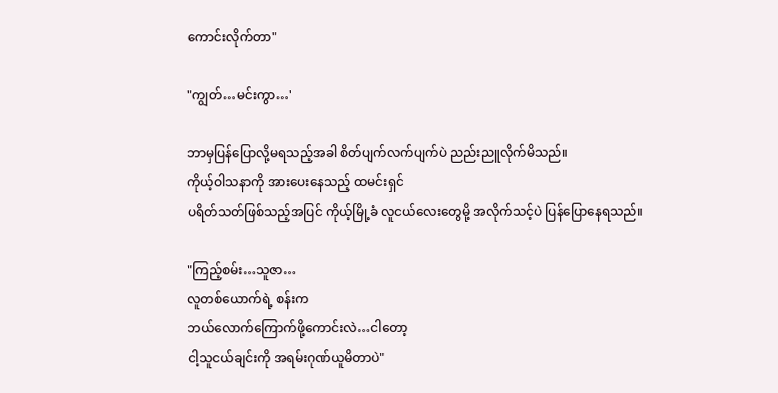ကောင်းလိုက်တာ"

"ကျွတ်…မင်းကွာ…'

ဘာမှပြန်ပြောလို့မရသည့်အခါ စိတ်ပျက်လက်ပျက်ပဲ ညည်းညူလိုက်မိသည်။
ကိုယ့်ဝါသနာကို အားပေးနေသည့် ထမင်းရှင်
ပရိတ်သတ်ဖြစ်သည့်အပြင် ကိုယ့်မြို့ခံ လူငယ်လေးတွေမို့ အလိုက်သင့်ပဲ ပြန်ပြောနေရသည်။

"ကြည့်စမ်း…သူဇာ…
လူတစ်ယောက်ရဲ့ စန်းက
ဘယ်လောက်ကြောက်ဖို့ကောင်းလဲ…ငါတော့
ငါ့သူငယ်ချင်းကို အရမ်းဂုဏ်ယူမိတာပဲ"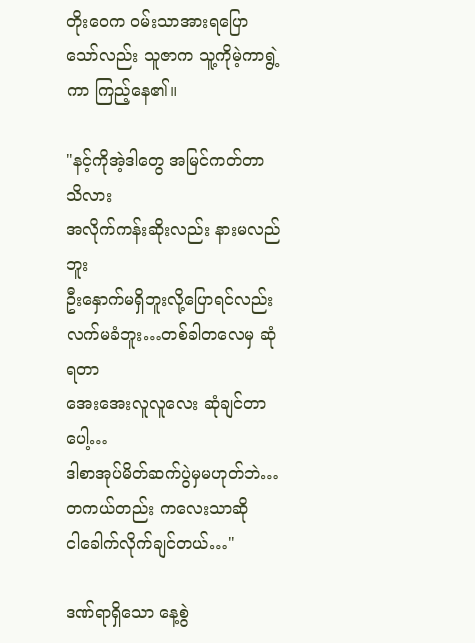တိုးဝေက ဝမ်းသာအားရပြောသော်လည်း သူဇာက သူ့ကိုမဲ့ကာရွဲ့ကာ ကြည့်နေ၏။

"နင့်ကိုအဲ့ဒါတွေ အမြင်ကတ်တာ သိလား
အလိုက်ကန်းဆိုးလည်း နားမလည်ဘူး
ဦးနှောက်မရှိဘူးလို့ပြောရင်လည်း
လက်မခံဘူး…တစ်ခါတလေမှ ဆုံရတာ
အေးအေးလူလူလေး ဆုံချင်တာပေါ့…
ဒါစာအုပ်မိတ်ဆက်ပွဲမှမဟုတ်ဘဲ…
တကယ်တည်း ကလေးသာဆို
ငါခေါက်လိုက်ချင်တယ်…"

ဒဏ်ရာရှိသော နေ့စွဲ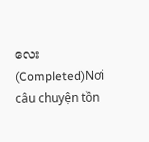လေး (Completed)Nơi câu chuyện tồn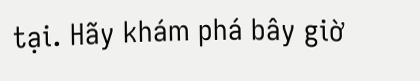tại. Hãy khám phá bây giờ